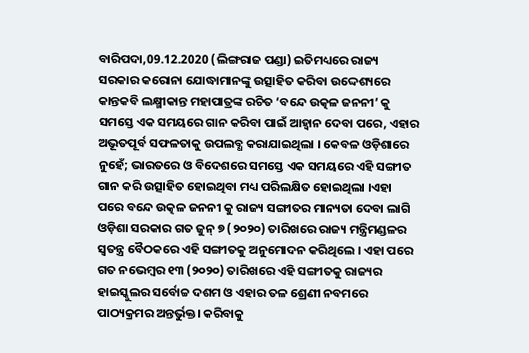ବାରିପଦା,09.12.2020 (ଲିଙ୍ଗରାଜ ପଣ୍ଡା) ଇତିମଧ୍ୟରେ ରାଜ୍ୟ ସରକାର କରୋନା ଯୋଦ୍ଧାମାନଙ୍କୁ ଉତ୍ସାହିତ କରିବା ଉଦ୍ଦେଶ୍ୟରେ କାନ୍ତକବି ଲକ୍ଷ୍ମୀକାନ୍ତ ମହାପାତ୍ରଙ୍କ ରଚିତ ‘ବନ୍ଦେ ଉତ୍କଳ ଜନନୀ’ କୁ ସମସ୍ତେ ଏକ ସମୟରେ ଗାନ କରିବା ପାଇଁ ଆହ୍ବାନ ଦେବା ପରେ, ଏହାର ଅଭୂତପୂର୍ବ ସଫଳତାକୁ ଉପଲବ୍ଧ କରାଯାଇଥିଲା । କେବଳ ଓଡ଼ିଶାରେ ନୁହେଁ; ଭାରତରେ ଓ ବିଦେଶରେ ସମସ୍ତେ ଏକ ସମୟରେ ଏହି ସଙ୍ଗୀତ ଗାନ କରି ଉତ୍ସାହିତ ହୋଇଥିବା ମଧ୍ୟ ପରିଲକ୍ଷିତ ହୋଇଥିଲା ।ଏହା ପରେ ବନ୍ଦେ ଉତ୍କଳ ଜନନୀ କୁ ରାଜ୍ୟ ସଙ୍ଗୀତର ମାନ୍ୟତା ଦେବା ଲାଗି ଓଡ଼ିଶା ସରକାର ଗତ ଜୁନ୍ ୭ (୨୦୨୦) ତାରିଖରେ ରାଜ୍ୟ ମନ୍ତ୍ରିମଣ୍ଡଳର ସ୍ବତନ୍ତ୍ର ବୈଠକରେ ଏହି ସଙ୍ଗୀତକୁ ଅନୁମୋଦନ କରିଥିଲେ । ଏହା ପରେ ଗତ ନଭେମ୍ବର ୧୩ (୨୦୨୦) ତାରିଖରେ ଏହି ସଙ୍ଗୀତକୁ ରାଜ୍ୟର ହାଇସ୍କୁଲର ସର୍ବୋଚ୍ଚ ଦଶମ ଓ ଏହାର ତଳ ଶ୍ରେଣୀ ନବମରେ ପାଠ୍ୟକ୍ରମର ଅନ୍ତର୍ଭୁକ୍ତ। କରିବାକୁ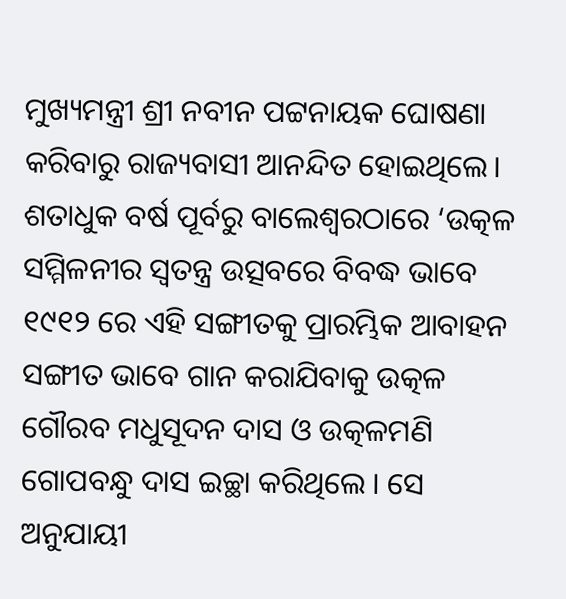ମୁଖ୍ୟମନ୍ତ୍ରୀ ଶ୍ରୀ ନବୀନ ପଟ୍ଟନାୟକ ଘୋଷଣା କରିବାରୁ ରାଜ୍ୟବାସୀ ଆନନ୍ଦିତ ହୋଇଥିଲେ। ଶତାଧୁକ ବର୍ଷ ପୂର୍ବରୁ ବାଲେଶ୍ୱରଠାରେ ‘ଉତ୍କଳ ସମ୍ମିଳନୀର ସ୍ବତନ୍ତ୍ର ଉତ୍ସବରେ ବିବଦ୍ଧ ଭାବେ ୧୯୧୨ ରେ ଏହି ସଙ୍ଗୀତକୁ ପ୍ରାରମ୍ଭିକ ଆବାହନ ସଙ୍ଗୀତ ଭାବେ ଗାନ କରାଯିବାକୁ ଉତ୍କଳ ଗୌରବ ମଧୁସୂଦନ ଦାସ ଓ ଉତ୍କଳମଣି ଗୋପବନ୍ଧୁ ଦାସ ଇଚ୍ଛା କରିଥିଲେ । ସେ ଅନୁଯାୟୀ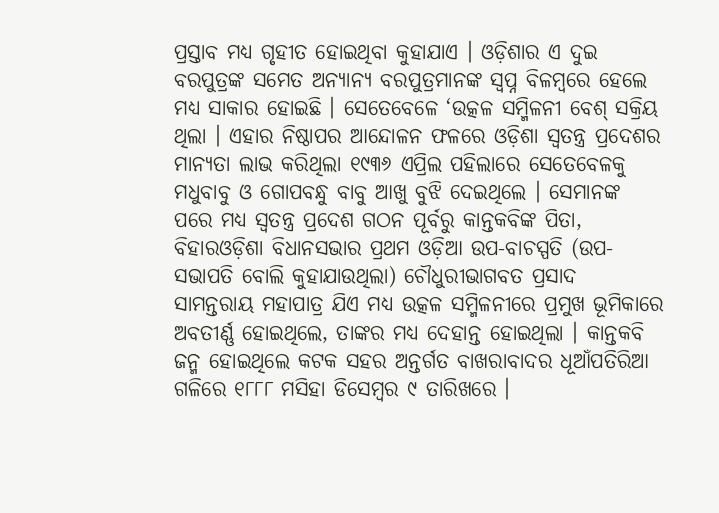ପ୍ରସ୍ତାବ ମଧ୍ୟ ଗୃହୀତ ହୋଇଥିବା କୁହାଯାଏ । ଓଡ଼ିଶାର ଏ ଦୁଇ ବରପୁତ୍ରଙ୍କ ସମେତ ଅନ୍ୟାନ୍ୟ ବରପୁତ୍ରମାନଙ୍କ ସ୍ବପ୍ନ ବିଳମ୍ବରେ ହେଲେ ମଧ୍ୟ ସାକାର ହୋଇଛି । ସେତେବେଳେ ‘ଉତ୍କଳ ସମ୍ମିଳନୀ ବେଶ୍ ସକ୍ରିୟ ଥିଲା । ଏହାର ନିଷ୍ଠାପର ଆନ୍ଦୋଳନ ଫଳରେ ଓଡ଼ିଶା ସ୍ବତନ୍ତ୍ର ପ୍ରଦେଶର ମାନ୍ୟତା ଲାଭ କରିଥିଲା ୧୯୩୬ ଏପ୍ରିଲ ପହିଲାରେ ସେତେବେଳକୁ ମଧୁବାବୁ ଓ ଗୋପବନ୍ଧୁ ବାବୁ ଆଖୁ ବୁଝି ଦେଇଥିଲେ । ସେମାନଙ୍କ ପରେ ମଧ୍ୟ ସ୍ବତନ୍ତ୍ର ପ୍ରଦେଶ ଗଠନ ପୂର୍ବରୁ କାନ୍ତକବିଙ୍କ ପିତା, ବିହାରଓଡ଼ିଶା ବିଧାନସଭାର ପ୍ରଥମ ଓଡ଼ିଆ ଉପ-ବାଚସ୍ପତି (ଉପ-ସଭାପତି ବୋଲି କୁହାଯାଉଥିଲା) ଚୌଧୁରୀଭାଗବତ ପ୍ରସାଦ ସାମନ୍ତରାୟ ମହାପାତ୍ର ଯିଏ ମଧ୍ୟ ଉତ୍କଳ ସମ୍ମିଳନୀରେ ପ୍ରମୁଖ ଭୂମିକାରେ ଅବତୀର୍ଣ୍ଣ ହୋଇଥିଲେ, ତାଙ୍କର ମଧ୍ୟ ଦେହାନ୍ତ ହୋଇଥିଲା । କାନ୍ତକବି ଜନ୍ମ ହୋଇଥିଲେ କଟକ ସହର ଅନ୍ତର୍ଗତ ବାଖରାବାଦର ଧୂଆଁପତିରିଆ ଗଳିରେ ୧୮୮୮ ମସିହା ଡିସେମ୍ବର ୯ ତାରିଖରେ ।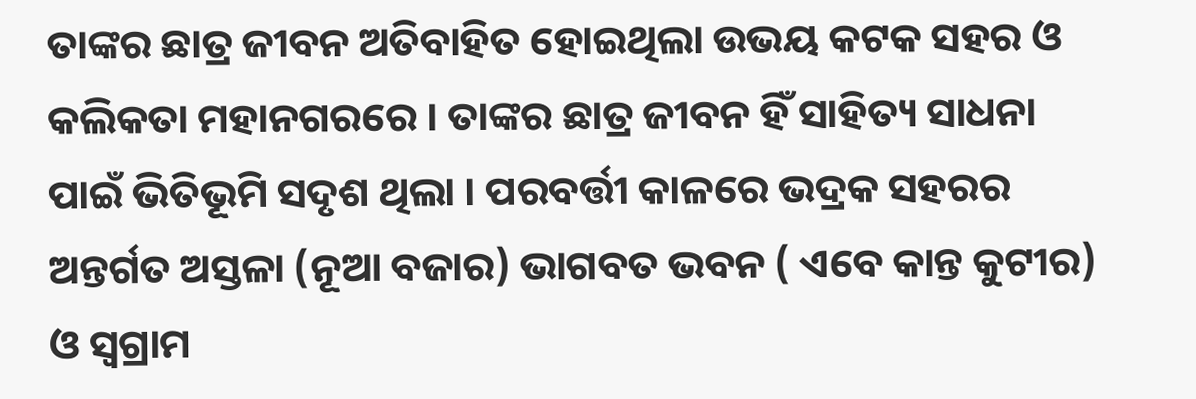ତାଙ୍କର ଛାତ୍ର ଜୀବନ ଅତିବାହିତ ହୋଇଥିଲା ଉଭୟ କଟକ ସହର ଓ କଲିକତା ମହାନଗରରେ । ତାଙ୍କର ଛାତ୍ର ଜୀବନ ହିଁ ସାହିତ୍ୟ ସାଧନା ପାଇଁ ଭିତିଭୂମି ସଦୃଶ ଥିଲା । ପରବର୍ତ୍ତୀ କାଳରେ ଭଦ୍ରକ ସହରର ଅନ୍ତର୍ଗତ ଅସ୍ତଳା (ନୂଆ ବଜାର) ଭାଗବତ ଭବନ ( ଏବେ କାନ୍ତ କୁଟୀର) ଓ ସ୍ଵଗ୍ରାମ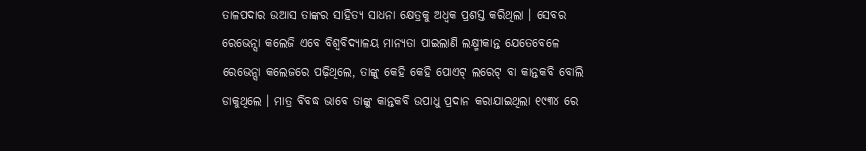ତାଳପଦାର ଉଆସ ତାଙ୍କର ସାହିତ୍ୟ ସାଧନା କ୍ଷେତ୍ରକୁ ଅଧ୍ବକ ପ୍ରଶସ୍ତ କରିଥିଲା । ସେବର ରେଭେନ୍ସା କଲେଜି ଏବେ ବିଶ୍ୱବିଦ୍ୟାଳୟ ମାନ୍ୟତା ପାଇଲାଣି ଲକ୍ଷ୍ମୀକାନ୍ତ ଯେତେବେଳେ ରେଭେନ୍ସା କଲେଜରେ ପଢ଼ିଥିଲେ, ତାଙ୍କୁ କେହି କେହି ପୋଏଟ୍ ଲରେଟ୍ ବା କାନ୍ତକବି ବୋଲି ଡାକୁଥିଲେ । ମାତ୍ର ବିବଦ୍ଧ ଭାବେ ତାଙ୍କୁ କାନ୍ତକବି ଉପାଧୁ ପ୍ରଦାନ କରାଯାଇଥିଲା ୧୯୩୪ ରେ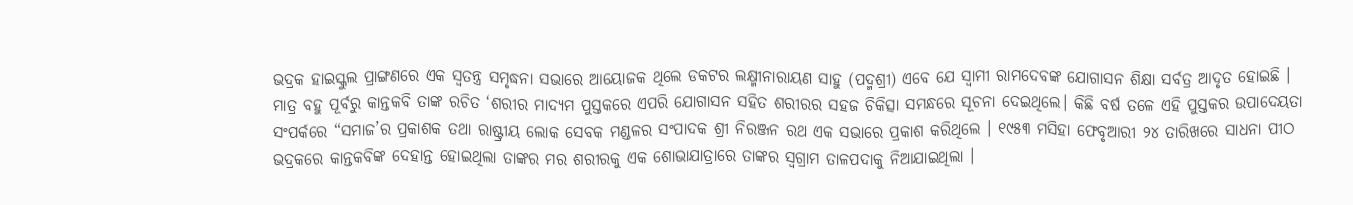ଭଦ୍ରକ ହାଇସ୍କୁଲ ପ୍ରାଙ୍ଗଣରେ ଏକ ସ୍ୱତନ୍ତ୍ର ସମୃଦ୍ଧନା ସଭାରେ ଆୟୋଜକ ଥିଲେ ଡକଟର ଲକ୍ଷ୍ମୀନାରାୟଣ ସାହୁ (ପଦ୍ମଶ୍ରୀ) ଏବେ ଯେ ସ୍ବାମୀ ରାମଦେବଙ୍କ ଯୋଗାସନ ଶିକ୍ଷା ସର୍ବତ୍ର ଆଦୃତ ହୋଇଛି । ମାତ୍ର ବହୁ ପୂର୍ବରୁ କାନ୍ତକବି ତାଙ୍କ ରଚିତ ‘ଶରୀର ମାଦ୍ୟମ ପୁସ୍ତକରେ ଏପରି ଯୋଗାସନ ସହିତ ଶରୀରର ସହଜ ଚିକିତ୍ସା ସମନ୍ଧରେ ସୂଚନା ଦେଇଥିଲେ। କିଛି ବର୍ଷ ତଳେ ଏହି ପୁସ୍ତକର ଉପାଦେୟତା ସଂପର୍କରେ “ସମାଜ’ର ପ୍ରକାଶକ ତଥା ରାଷ୍ଟ୍ରୀୟ ଲୋକ ସେବକ ମଣ୍ଡଳର ସଂପାଦକ ଶ୍ରୀ ନିରଞ୍ଜନ ରଥ ଏକ ସଭାରେ ପ୍ରକାଶ କରିଥିଲେ । ୧୯୫୩ ମସିହା ଫେବୃଆରୀ ୨୪ ତାରିଖରେ ସାଧନା ପୀଠ ଭଦ୍ରକରେ କାନ୍ତକବିଙ୍କ ଦେହାନ୍ତ ହୋଇଥିଲା ତାଙ୍କର ମର ଶରୀରକୁ ଏକ ଶୋଭାଯାତ୍ରାରେ ତାଙ୍କର ସ୍ୱଗ୍ରାମ ତାଳପଦାକୁ ନିଆଯାଇଥିଲା ।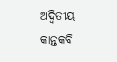ଅଦ୍ବିତୀୟ କାନ୍ତକବି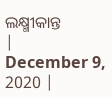ଲକ୍ଷ୍ମୀକାନ୍ତ
|
December 9, 2020 |